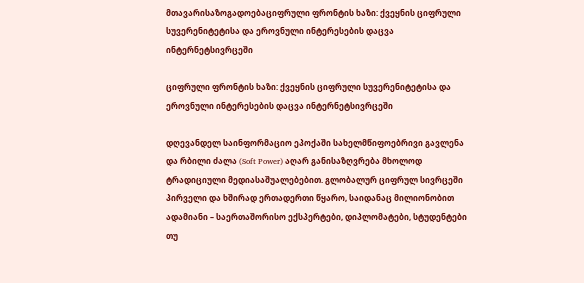მთავარისაზოგადოებაციფრული ფრონტის ხაზი: ქვეყნის ციფრული სუვერენიტეტისა და ეროვნული ინტერესების დაცვა ინტერნეტსივრცეში

ციფრული ფრონტის ხაზი: ქვეყნის ციფრული სუვერენიტეტისა და ეროვნული ინტერესების დაცვა ინტერნეტსივრცეში

დღევანდელ საინფორმაციო ეპოქაში სახელმწიფოებრივი გავლენა და რბილი ძალა (Soft Power) აღარ განისაზღვრება მხოლოდ ტრადიციული მედიასაშუალებებით. გლობალურ ციფრულ სივრცეში პირველი და ხშირად ერთადერთი წყარო, საიდანაც მილიონობით ადამიანი – საერთაშორისო ექსპერტები, დიპლომატები, სტუდენტები თუ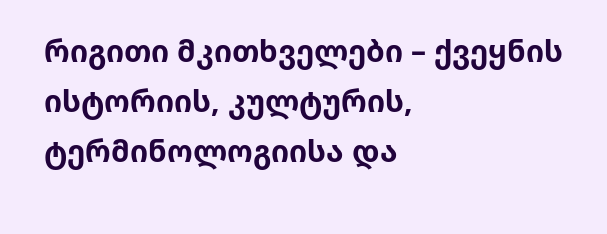რიგითი მკითხველები – ქვეყნის ისტორიის, კულტურის, ტერმინოლოგიისა და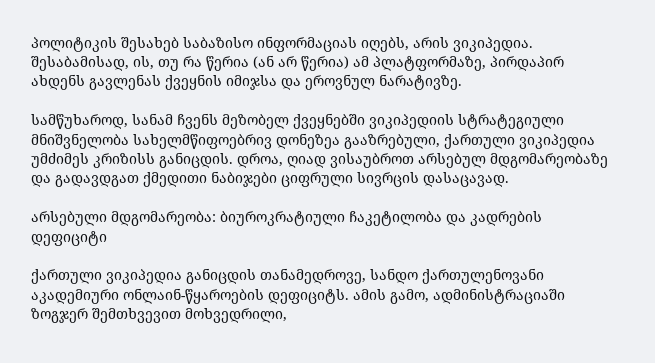პოლიტიკის შესახებ საბაზისო ინფორმაციას იღებს, არის ვიკიპედია. შესაბამისად, ის, თუ რა წერია (ან არ წერია) ამ პლატფორმაზე, პირდაპირ ახდენს გავლენას ქვეყნის იმიჯსა და ეროვნულ ნარატივზე.

სამწუხაროდ, სანამ ჩვენს მეზობელ ქვეყნებში ვიკიპედიის სტრატეგიული მნიშვნელობა სახელმწიფოებრივ დონეზეა გააზრებული, ქართული ვიკიპედია უმძიმეს კრიზისს განიცდის. დროა, ღიად ვისაუბროთ არსებულ მდგომარეობაზე და გადავდგათ ქმედითი ნაბიჯები ციფრული სივრცის დასაცავად.

არსებული მდგომარეობა: ბიუროკრატიული ჩაკეტილობა და კადრების დეფიციტი

ქართული ვიკიპედია განიცდის თანამედროვე, სანდო ქართულენოვანი აკადემიური ონლაინ-წყაროების დეფიციტს. ამის გამო, ადმინისტრაციაში ზოგჯერ შემთხვევით მოხვედრილი,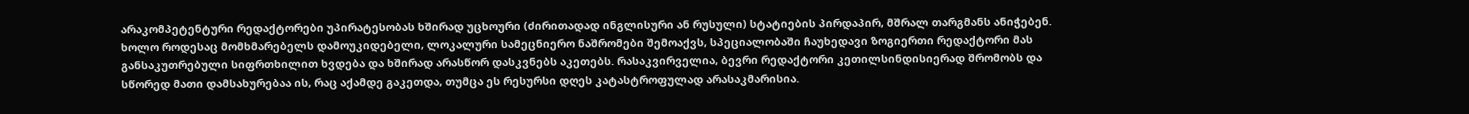არაკომპეტენტური რედაქტორები უპირატესობას ხშირად უცხოური (ძირითადად ინგლისური ან რუსული) სტატიების პირდაპირ, მშრალ თარგმანს ანიჭებენ. ხოლო როდესაც მომხმარებელს დამოუკიდებელი, ლოკალური სამეცნიერო ნაშრომები შემოაქვს, სპეციალობაში ჩაუხედავი ზოგიერთი რედაქტორი მას განსაკუთრებული სიფრთხილით ხვდება და ხშირად არასწორ დასკვნებს აკეთებს. რასაკვირველია, ბევრი რედაქტორი კეთილსინდისიერად შრომობს და სწორედ მათი დამსახურებაა ის, რაც აქამდე გაკეთდა, თუმცა ეს რესურსი დღეს კატასტროფულად არასაკმარისია.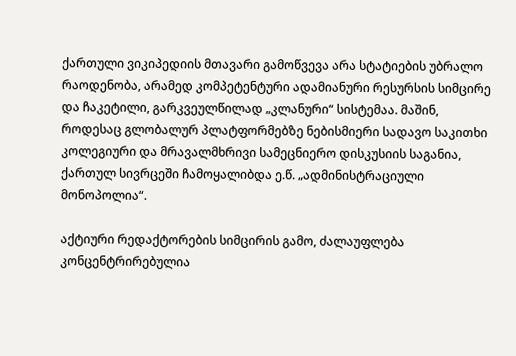ქართული ვიკიპედიის მთავარი გამოწვევა არა სტატიების უბრალო რაოდენობა, არამედ კომპეტენტური ადამიანური რესურსის სიმცირე და ჩაკეტილი, გარკვეულწილად „კლანური“ სისტემაა. მაშინ, როდესაც გლობალურ პლატფორმებზე ნებისმიერი სადავო საკითხი კოლეგიური და მრავალმხრივი სამეცნიერო დისკუსიის საგანია, ქართულ სივრცეში ჩამოყალიბდა ე.წ. „ადმინისტრაციული მონოპოლია“.

აქტიური რედაქტორების სიმცირის გამო, ძალაუფლება კონცენტრირებულია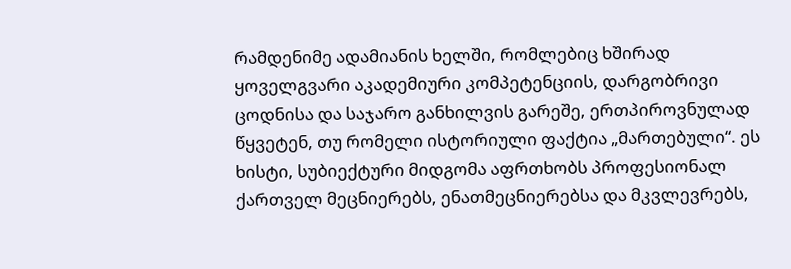რამდენიმე ადამიანის ხელში, რომლებიც ხშირად ყოველგვარი აკადემიური კომპეტენციის, დარგობრივი ცოდნისა და საჯარო განხილვის გარეშე, ერთპიროვნულად წყვეტენ, თუ რომელი ისტორიული ფაქტია „მართებული“. ეს ხისტი, სუბიექტური მიდგომა აფრთხობს პროფესიონალ ქართველ მეცნიერებს, ენათმეცნიერებსა და მკვლევრებს,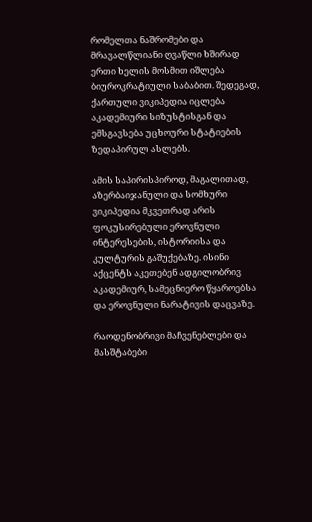რომელთა ნაშრომები და მრავალწლიანი ღვაწლი ხშირად ერთი ხელის მოსმით იშლება ბიუროკრატიული საბაბით. შედეგად, ქართული ვიკიპედია იცლება აკადემიური სიზუსტისგან და ემსგავსება უცხოური სტატიების ზედაპირულ ასლებს.

ამის საპირისპიროდ, მაგალითად, აზერბაიჯანული და სომხური ვიკიპედია მკვეთრად არის ფოკუსირებული ეროვნული ინტერესების, ისტორიისა და კულტურის გაშუქებაზე. ისინი აქცენტს აკეთებენ ადგილობრივ აკადემიურ, სამეცნიერო წყაროებსა და ეროვნული ნარატივის დაცვაზე.

რაოდენობრივი მაჩვენებლები და მასშტაბები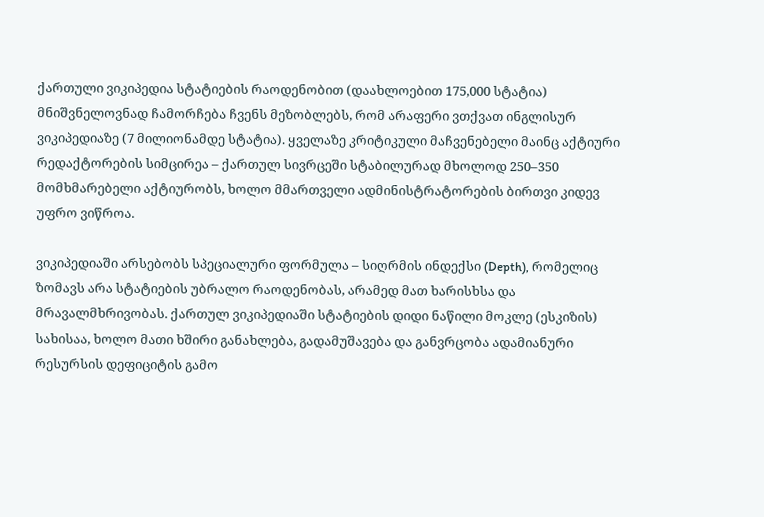ქართული ვიკიპედია სტატიების რაოდენობით (დაახლოებით 175,000 სტატია) მნიშვნელოვნად ჩამორჩება ჩვენს მეზობლებს, რომ არაფერი ვთქვათ ინგლისურ ვიკიპედიაზე (7 მილიონამდე სტატია). ყველაზე კრიტიკული მაჩვენებელი მაინც აქტიური რედაქტორების სიმცირეა – ქართულ სივრცეში სტაბილურად მხოლოდ 250–350 მომხმარებელი აქტიურობს, ხოლო მმართველი ადმინისტრატორების ბირთვი კიდევ უფრო ვიწროა.

ვიკიპედიაში არსებობს სპეციალური ფორმულა – სიღრმის ინდექსი (Depth), რომელიც ზომავს არა სტატიების უბრალო რაოდენობას, არამედ მათ ხარისხსა და მრავალმხრივობას. ქართულ ვიკიპედიაში სტატიების დიდი ნაწილი მოკლე (ესკიზის) სახისაა, ხოლო მათი ხშირი განახლება, გადამუშავება და განვრცობა ადამიანური რესურსის დეფიციტის გამო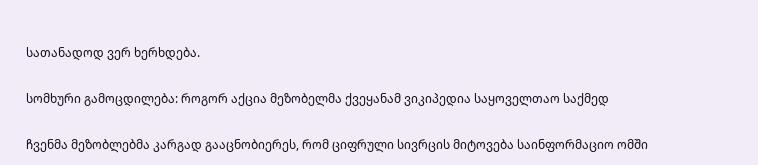სათანადოდ ვერ ხერხდება.

სომხური გამოცდილება: როგორ აქცია მეზობელმა ქვეყანამ ვიკიპედია საყოველთაო საქმედ

ჩვენმა მეზობლებმა კარგად გააცნობიერეს, რომ ციფრული სივრცის მიტოვება საინფორმაციო ომში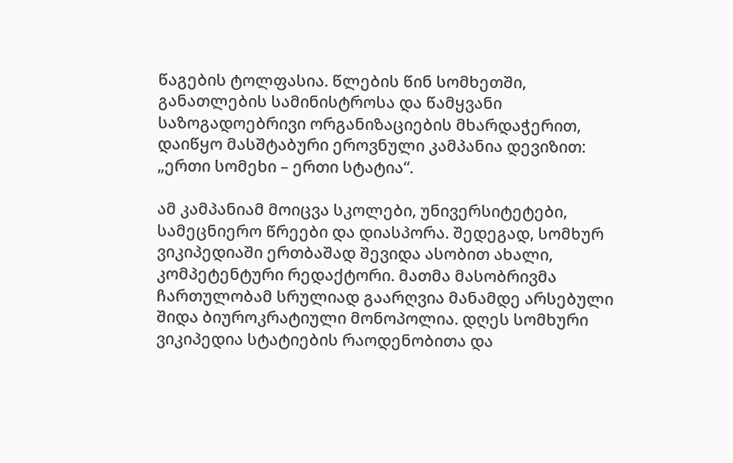წაგების ტოლფასია. წლების წინ სომხეთში, განათლების სამინისტროსა და წამყვანი საზოგადოებრივი ორგანიზაციების მხარდაჭერით, დაიწყო მასშტაბური ეროვნული კამპანია დევიზით: „ერთი სომეხი – ერთი სტატია“.

ამ კამპანიამ მოიცვა სკოლები, უნივერსიტეტები, სამეცნიერო წრეები და დიასპორა. შედეგად, სომხურ ვიკიპედიაში ერთბაშად შევიდა ასობით ახალი, კომპეტენტური რედაქტორი. მათმა მასობრივმა ჩართულობამ სრულიად გაარღვია მანამდე არსებული შიდა ბიუროკრატიული მონოპოლია. დღეს სომხური ვიკიპედია სტატიების რაოდენობითა და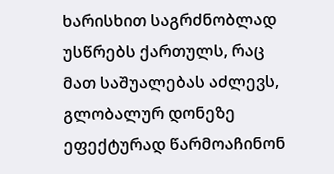ხარისხით საგრძნობლად უსწრებს ქართულს, რაც მათ საშუალებას აძლევს, გლობალურ დონეზე ეფექტურად წარმოაჩინონ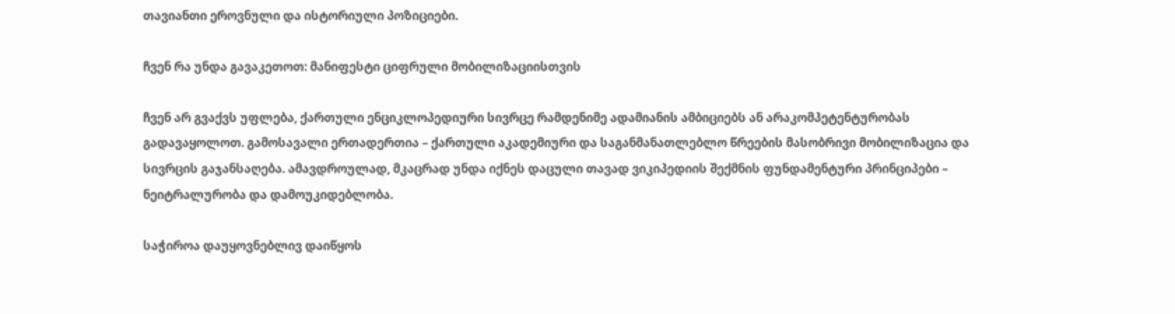თავიანთი ეროვნული და ისტორიული პოზიციები.

ჩვენ რა უნდა გავაკეთოთ: მანიფესტი ციფრული მობილიზაციისთვის

ჩვენ არ გვაქვს უფლება, ქართული ენციკლოპედიური სივრცე რამდენიმე ადამიანის ამბიციებს ან არაკომპეტენტურობას გადავაყოლოთ. გამოსავალი ერთადერთია – ქართული აკადემიური და საგანმანათლებლო წრეების მასობრივი მობილიზაცია და სივრცის გაჯანსაღება. ამავდროულად, მკაცრად უნდა იქნეს დაცული თავად ვიკიპედიის შექმნის ფუნდამენტური პრინციპები – ნეიტრალურობა და დამოუკიდებლობა.

საჭიროა დაუყოვნებლივ დაიწყოს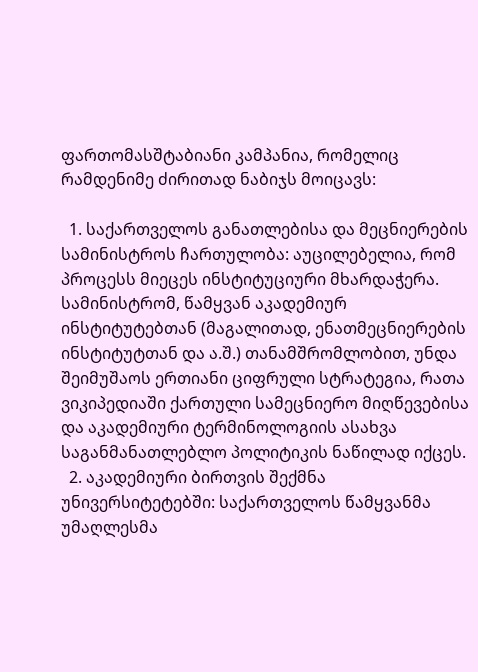ფართომასშტაბიანი კამპანია, რომელიც რამდენიმე ძირითად ნაბიჯს მოიცავს:

  1. საქართველოს განათლებისა და მეცნიერების სამინისტროს ჩართულობა: აუცილებელია, რომ პროცესს მიეცეს ინსტიტუციური მხარდაჭერა. სამინისტრომ, წამყვან აკადემიურ ინსტიტუტებთან (მაგალითად, ენათმეცნიერების ინსტიტუტთან და ა.შ.) თანამშრომლობით, უნდა შეიმუშაოს ერთიანი ციფრული სტრატეგია, რათა ვიკიპედიაში ქართული სამეცნიერო მიღწევებისა და აკადემიური ტერმინოლოგიის ასახვა საგანმანათლებლო პოლიტიკის ნაწილად იქცეს.
  2. აკადემიური ბირთვის შექმნა უნივერსიტეტებში: საქართველოს წამყვანმა უმაღლესმა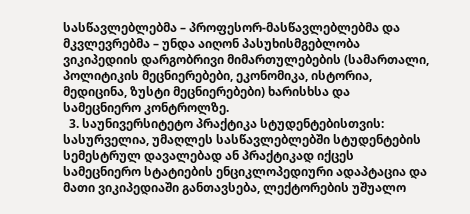სასწავლებლებმა – პროფესორ-მასწავლებლებმა და მკვლევრებმა – უნდა აიღონ პასუხისმგებლობა ვიკიპედიის დარგობრივი მიმართულებების (სამართალი, პოლიტიკის მეცნიერებები, ეკონომიკა, ისტორია, მედიცინა, ზუსტი მეცნიერებები) ხარისხსა და სამეცნიერო კონტროლზე.
  3. საუნივერსიტეტო პრაქტიკა სტუდენტებისთვის: სასურველია, უმაღლეს სასწავლებლებში სტუდენტების სემესტრულ დავალებად ან პრაქტიკად იქცეს სამეცნიერო სტატიების ენციკლოპედიური ადაპტაცია და მათი ვიკიპედიაში განთავსება, ლექტორების უშუალო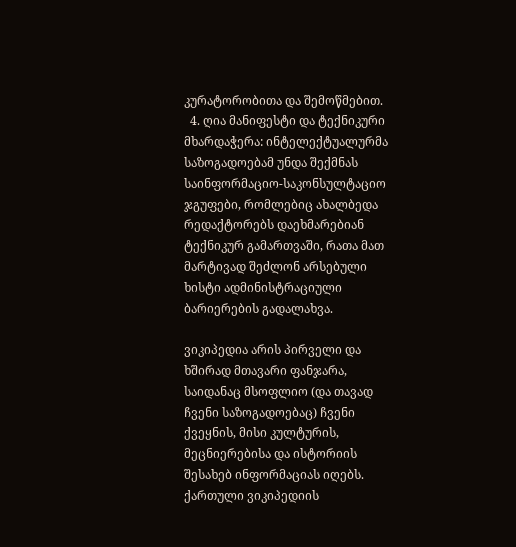კურატორობითა და შემოწმებით.
  4. ღია მანიფესტი და ტექნიკური მხარდაჭერა: ინტელექტუალურმა საზოგადოებამ უნდა შექმნას საინფორმაციო-საკონსულტაციო ჯგუფები, რომლებიც ახალბედა რედაქტორებს დაეხმარებიან ტექნიკურ გამართვაში, რათა მათ მარტივად შეძლონ არსებული ხისტი ადმინისტრაციული ბარიერების გადალახვა.

ვიკიპედია არის პირველი და ხშირად მთავარი ფანჯარა, საიდანაც მსოფლიო (და თავად ჩვენი საზოგადოებაც) ჩვენი ქვეყნის, მისი კულტურის, მეცნიერებისა და ისტორიის შესახებ ინფორმაციას იღებს. ქართული ვიკიპედიის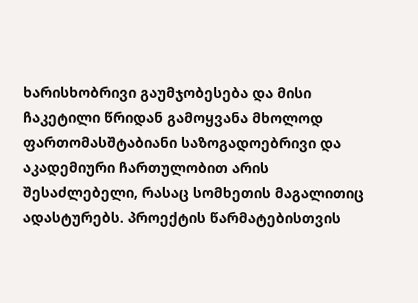ხარისხობრივი გაუმჯობესება და მისი ჩაკეტილი წრიდან გამოყვანა მხოლოდ ფართომასშტაბიანი საზოგადოებრივი და აკადემიური ჩართულობით არის შესაძლებელი, რასაც სომხეთის მაგალითიც ადასტურებს. პროექტის წარმატებისთვის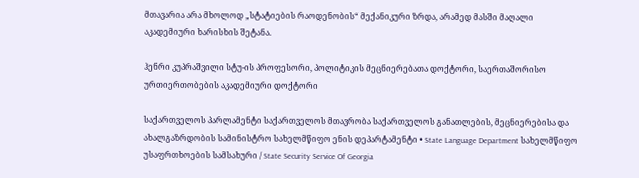მთავარია არა მხოლოდ „სტატიების რაოდენობის“ მექანიკური ზრდა, არამედ მასში მაღალი აკადემიური ხარისხის შეტანა.

ჰენრი კუპრაშვილი სტუ-ის პროფესორი, პოლიტიკის მეცნიერებათა დოქტორი, საერთაშორისო ურთიერთობების აკადემიური დოქტორი

საქართველოს პარლამენტი საქართველოს მთავრობა საქართველოს განათლების, მეცნიერებისა და ახალგაზრდობის სამინისტრო სახელმწიფო ენის დეპარტამენტი • State Language Department სახელმწიფო უსაფრთხოების სამსახური / State Security Service Of Georgia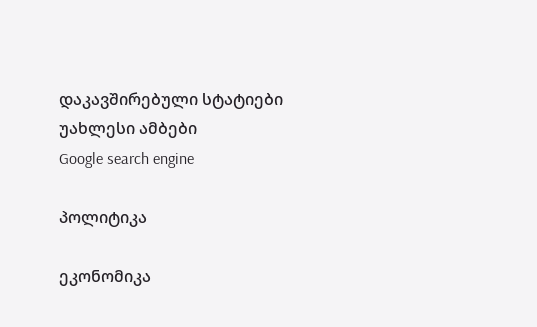დაკავშირებული სტატიები
უახლესი ამბები
Google search engine

პოლიტიკა

ეკონომიკა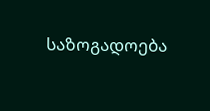საზოგადოება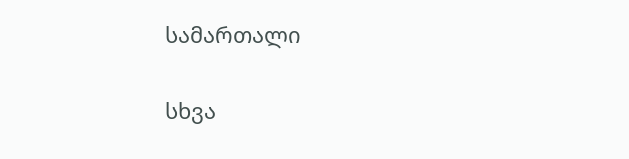სამართალი

სხვა